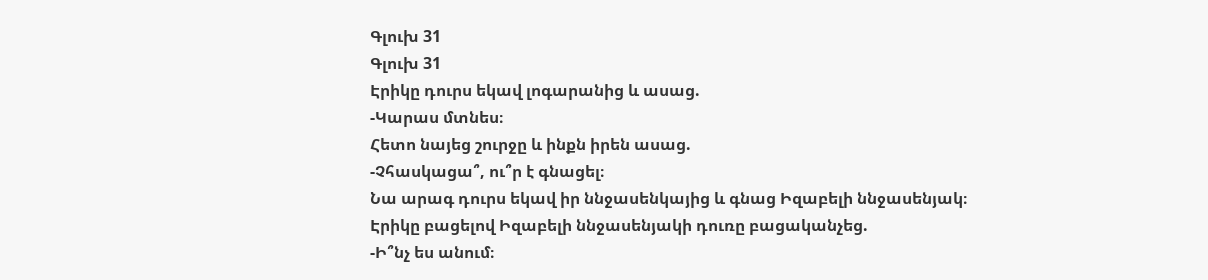Գլուխ 31
Գլուխ 31
Էրիկը դուրս եկավ լոգարանից և ասաց.
-Կարաս մտնես։
Հետո նայեց շուրջը և ինքն իրեն ասաց.
-Չհասկացա՞, ու՞ր է գնացել։
Նա արագ դուրս եկավ իր ննջասենկայից և գնաց Իզաբելի ննջասենյակ։
Էրիկը բացելով Իզաբելի ննջասենյակի դուռը բացականչեց.
-Ի՞նչ ես անում։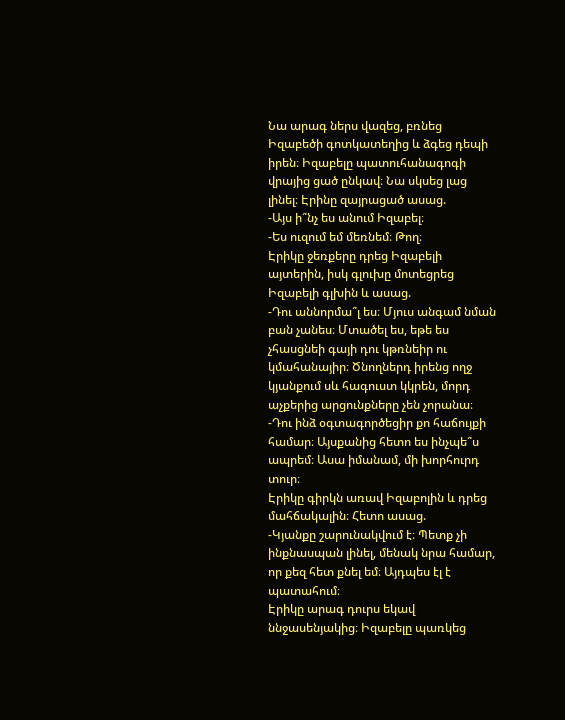Նա արագ ներս վազեց, բռնեց Իզաբեծի գոտկատեղից և ձգեց դեպի իրեն։ Իզաբելը պատուհանագոգի վրայից ցած ընկավ։ Նա սկսեց լաց լինել։ Էրինը զայրացած ասաց.
-Այս ի՞նչ ես անում Իզաբել։
-Ես ուզում եմ մեռնեմ։ Թող։
Էրիկը ջեռքերը դրեց Իզաբելի այտերին, իսկ գլուխը մոտեցրեց Իզաբելի գլխին և ասաց.
-Դու աննորմա՞լ ես։ Մյուս անգամ նման բան չանես։ Մտածել ես, եթե ես չհասցնեի գայի դու կթռնեիր ու կմահանայիր։ Ծնողներդ իրենց ողջ կյանքում սև հագուստ կկրեն, մորդ աչքերից արցունքները չեն չորանա։
-Դու ինձ օգտագործեցիր քո հաճույքի համար։ Այսքանից հետո ես ինչպե՞ս ապրեմ։ Ասա իմանամ, մի խորհուրդ տուր։
Էրիկը գիրկն առավ Իզաբոլին և դրեց մահճակալին։ Հետո ասաց.
-Կյանքը շարունակվում է։ Պետք չի ինքնասպան լինել, մենակ նրա համար, որ քեզ հետ քնել եմ։ Այդպես էլ է պատահում։
Էրիկը արագ դուրս եկավ ննջասենյակից։ Իզաբելը պառկեց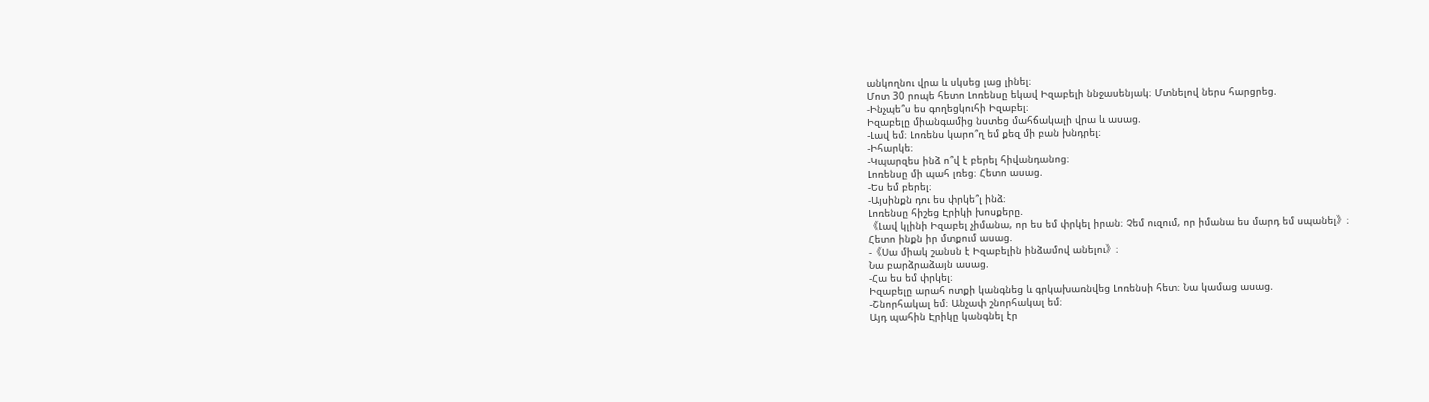անկողնու վրա և սկսեց լաց լինել։
Մոտ 30 րոպե հետո Լոռենսը եկավ Իզաբելի ննջասենյակ։ Մտնելով ներս հարցրեց.
-Ինչպե՞ս ես գողեցկուհի Իզաբել։
Իզաբելը միանգամից նստեց մահճակալի վրա և ասաց.
-Լավ եմ։ Լոռենս կարո՞ղ եմ քեզ մի բան խնդրել։
-Իհարկե։
-Կպարզես ինձ ո՞վ է բերել հիվանդանոց։
Լոռենսը մի պահ լռեց։ Հետո ասաց.
-Ես եմ բերել։
-Այսինքն դու ես փրկե՞լ ինձ։
Լոռենսը հիշեց Էրիկի խոսքերը.
《Լավ կլինի Իզաբել չիմանա, որ ես եմ փրկել իրան։ Չեմ ուզում, որ իմանա ես մարդ եմ սպանել》։
Հետո ինքն իր մտքում ասաց.
-《Սա միակ շանսն է Իզաբելին ինձամով անելու》։
Նա բարձրաձայն ասաց.
-Հա ես եմ փրկել։
Իզաբելը արահ ոտքի կանգնեց և գրկախառնվեց Լոռենսի հետ։ Նա կամաց ասաց.
-Շնորհակալ եմ։ Անչափ շնորհակալ եմ։
Այդ պահին Էրիկը կանգնել էր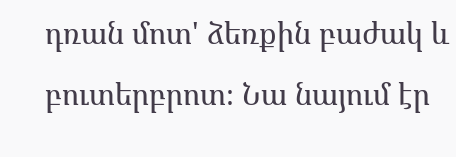դռան մոտ' ձեռքին բաժակ և բուտերբրոտ։ Նա նայում էր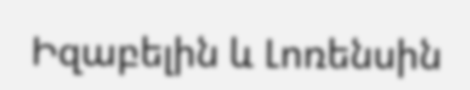Իզաբելին և Լոռենսին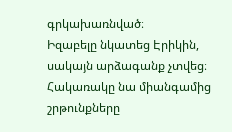գրկախառնված։
Իզաբելը նկատեց Էրիկին, սակայն արձագանք չտվեց։ Հակառակը նա միանգամից շրթունքները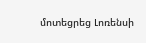մոտեցրեց Լոռենսի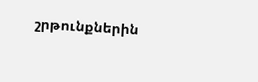շրթունքներին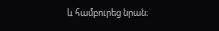և համբուրեց նրան։